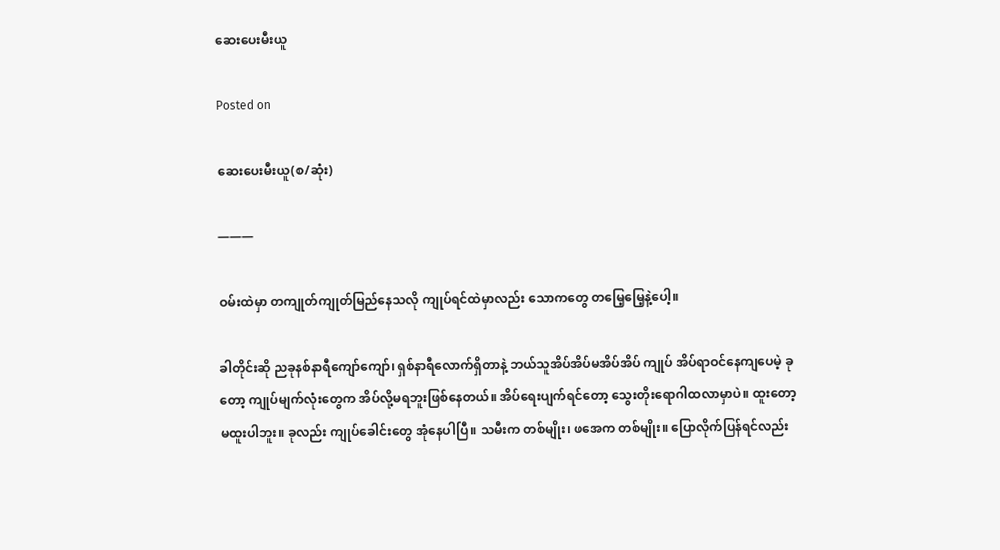ဆေးပေးမီးယူ

Posted on

ဆေးပေးမီးယူ(စ/ဆုံး)

———

ဝမ်းထဲမှာ တကျုတ်ကျုတ်မြည်နေသလို ကျုပ်ရင်ထဲမှာလည်း သောကတွေ တမြေ့မြေ့နဲ့ပေါ့။

ခါတိုင်းဆို ညခုနစ်နာရီကျော်ကျော်၊ ရှစ်နာရီလောက်ရှိတာနဲ့ ဘယ်သူအိပ်အိပ်မအိပ်အိပ် ကျုပ် အိပ်ရာဝင်နေကျပေမဲ့ ခုတော့ ကျုပ်မျက်လုံးတွေက အိပ်လို့မရဘူးဖြစ်နေတယ်။ အိပ်ရေးပျက်ရင်တော့ သွေးတိုးရောဂါထလာမှာပဲ။ ထူးတော့မထူးပါဘူး။ ခုလည်း ကျုပ်ခေါင်းတွေ အုံနေပါပြီ။ သမီးက တစ်မျိုး၊ ဖအေက တစ်မျိုး။ ပြောလိုက်ပြန်ရင်လည်း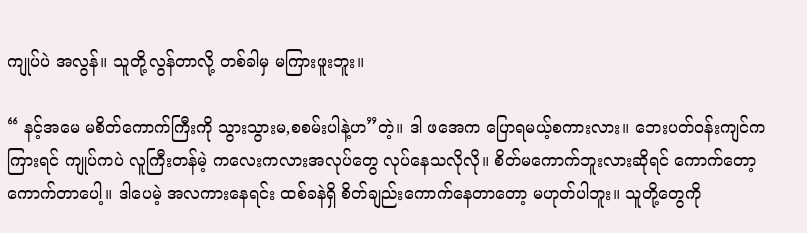ကျုပ်ပဲ အလွန်။ သူတို့လွန်တာလို့ တစ်ခါမှ မကြားဖူးဘူး။

“ နင့်အမေ မစိတ်ကောက်ကြီးကို သွားသွားမ,စစမ်းပါနဲ့ဟ”တဲ့။ ဒါ ဖအေက ပြောရမယ့်စကားလား။ ဘေးပတ်ဝန်းကျင်ကကြားရင် ကျုပ်ကပဲ လူကြီးတန်မဲ့ ကလေးကလားအလုပ်တွေ လုပ်နေသလိုလို။ စိတ်မကောက်ဘူးလားဆိုရင် ကောက်တော့ကောက်တာပေါ့။ ဒါပေမဲ့ အလကားနေရင်း ထစ်ခနဲရှိ စိတ်ချည်းကောက်နေတာတော့ မဟုတ်ပါဘူး။ သူတို့တွေကို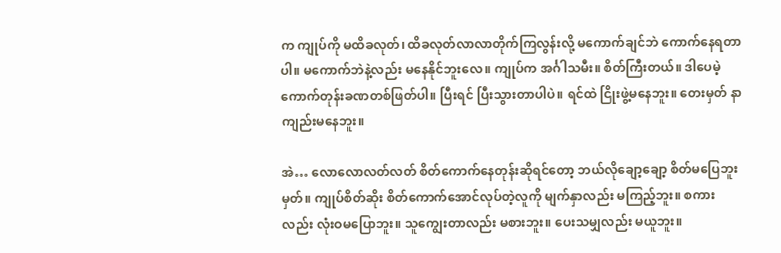က ကျုပ်ကို မထိခလုတ်၊ ထိခလုတ်လာလာတိုက်ကြလွန်းလို့ မကောက်ချင်ဘဲ ကောက်နေရတာပါ။ မကောက်ဘဲနဲ့လည်း မနေနိုင်ဘူးလေ။ ကျုပ်က အင်္ဂါသမီး။ စိတ်ကြီးတယ်။ ဒါပေမဲ့ ကောက်တုန်းခဏတစ်ဖြတ်ပါ။ ပြီးရင် ပြီးသွားတာပါပဲ။ ရင်ထဲ ငြိုးဖွဲ့မနေဘူး။ တေးမှတ် နာကျည်းမနေဘူး။

အဲ… လောလောလတ်လတ် စိတ်ကောက်နေတုန်းဆိုရင်တော့ ဘယ်လိုချော့ချော့ စိတ်မပြေဘူးမှတ်။ ကျုပ်စိတ်ဆိုး စိတ်ကောက်အောင်လုပ်တဲ့လူကို မျက်နှာလည်း မကြည့်ဘူး။ စကားလည်း လုံးဝမပြောဘူး။ သူကျွေးတာလည်း မစားဘူး။ ပေးသမျှလည်း မယူဘူး။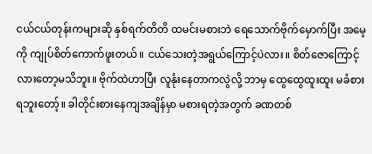ငယ်ငယ်တုန်းကများဆို နှစ်ရက်တိတိ ထမင်းမစားဘဲ ရေသောက်ဗိုက်မှောက်ပြီး အမေ့ကို ကျုပ်စိတ်ကောက်ဖူးတယ်။ ငယ်သေးတဲ့အရွယ်ကြောင့်ပဲလား။ စိတ်ဇောကြောင့်လားတော့မသိဘူး။ ဗိုက်ထဲဟာပြီး လူနုံးနေတာကလွဲလို့ ဘာမှ ထွေထွေထူးထူး မခံစားရဘူးတော့်။ ခါတိုင်းစားနေကျအချိန်မှာ မစားရတဲ့အတွက် ခဏတစ်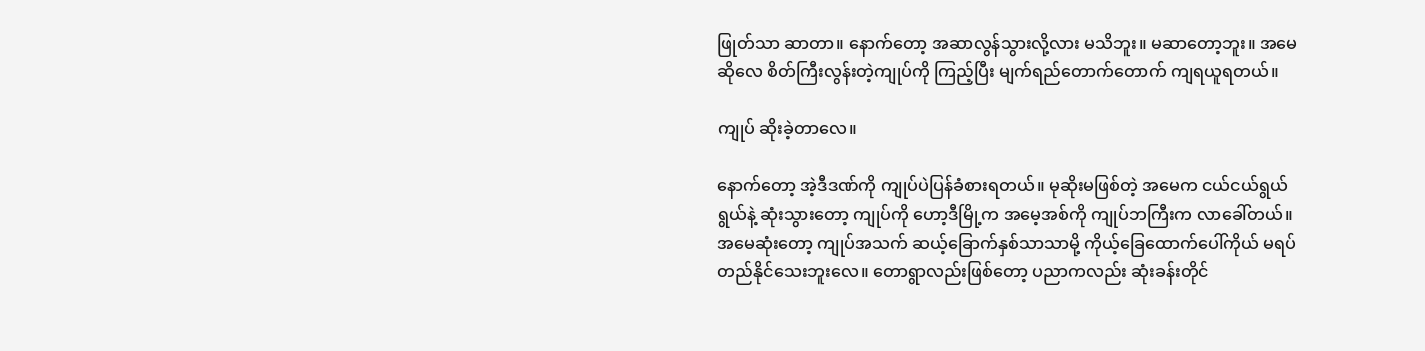ဖြုတ်သာ ဆာတာ။ နောက်တော့ အဆာလွန်သွားလို့လား မသိဘူး။ မဆာတော့ဘူး။ အမေဆိုလေ စိတ်ကြီးလွန်းတဲ့ကျုပ်ကို ကြည့်ပြီး မျက်ရည်တောက်တောက် ကျရယူရတယ်။

ကျုပ် ဆိုးခဲ့တာလေ။

နောက်တော့ အဲ့ဒီဒဏ်ကို ကျုပ်ပဲပြန်ခံစားရတယ်။ မုဆိုးမဖြစ်တဲ့ အမေက ငယ်ငယ်ရွယ်ရွယ်နဲ့ ဆုံးသွားတော့ ကျုပ်ကို ဟော့ဒီမြို့က အမေ့အစ်ကို ကျုပ်ဘကြီးက လာခေါ်တယ်။ အမေဆုံးတော့ ကျုပ်အသက် ဆယ့်ခြောက်နှစ်သာသာမို့ ကိုယ့်ခြေထောက်ပေါ်ကိုယ် မရပ်တည်နိုင်သေးဘူးလေ။ တောရွာလည်းဖြစ်တော့ ပညာကလည်း ဆုံးခန်းတိုင်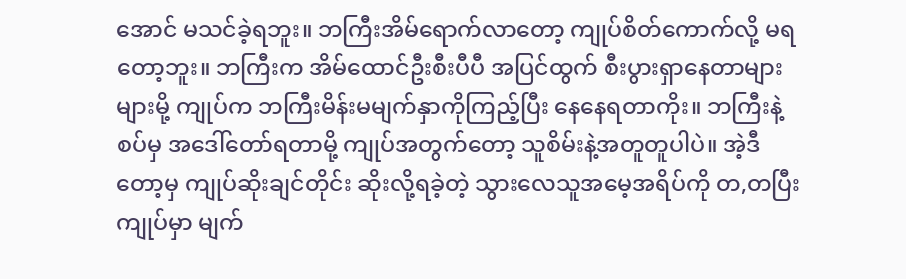အောင် မသင်ခဲ့ရဘူး။ ဘကြီးအိမ်ရောက်လာတော့ ကျုပ်စိတ်ကောက်လို့ မရတော့ဘူး။ ဘကြီးက အိမ်ထောင်ဦးစီးပီပီ အပြင်ထွက် စီးပွားရှာနေတာများများမို့ ကျုပ်က ဘကြီးမိန်းမမျက်နှာကိုကြည့်ပြီး နေနေရတာကိုး။ ဘကြီးနဲ့စပ်မှ အဒေါ်တော်ရတာမို့ ကျုပ်အတွက်တော့ သူစိမ်းနဲ့အတူတူပါပဲ။ အဲ့ဒီတော့မှ ကျုပ်ဆိုးချင်တိုင်း ဆိုးလို့ရခဲ့တဲ့ သွားလေသူအမေ့အရိပ်ကို တ,တပြီး ကျုပ်မှာ မျက်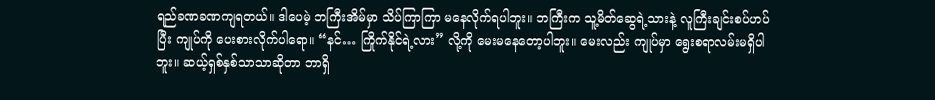ရည်ခဏခဏကျရတယ်။ ဒါပေမဲ့ ဘကြီးအိမ်မှာ သိပ်ကြာကြာ မနေလိုက်ရပါဘူး။ ဘကြီးက သူ့မိတ်ဆွေရဲ့သားနဲ့ လူကြီးချင်းစပ်ဟပ်ပြီး ကျုပ်ကို ပေးစားလိုက်ပါရော။ “နင်… ကြိုက်နိုင်ရဲ့လား” လို့ကို မေးမနေတော့ပါဘူး။ မေးလည်း ကျုပ်မှာ ရွေးစရာလမ်းမရှိပါဘူး။ ဆယ့်ရှစ်နှစ်သာသာဆိုတာ ဘာရှိ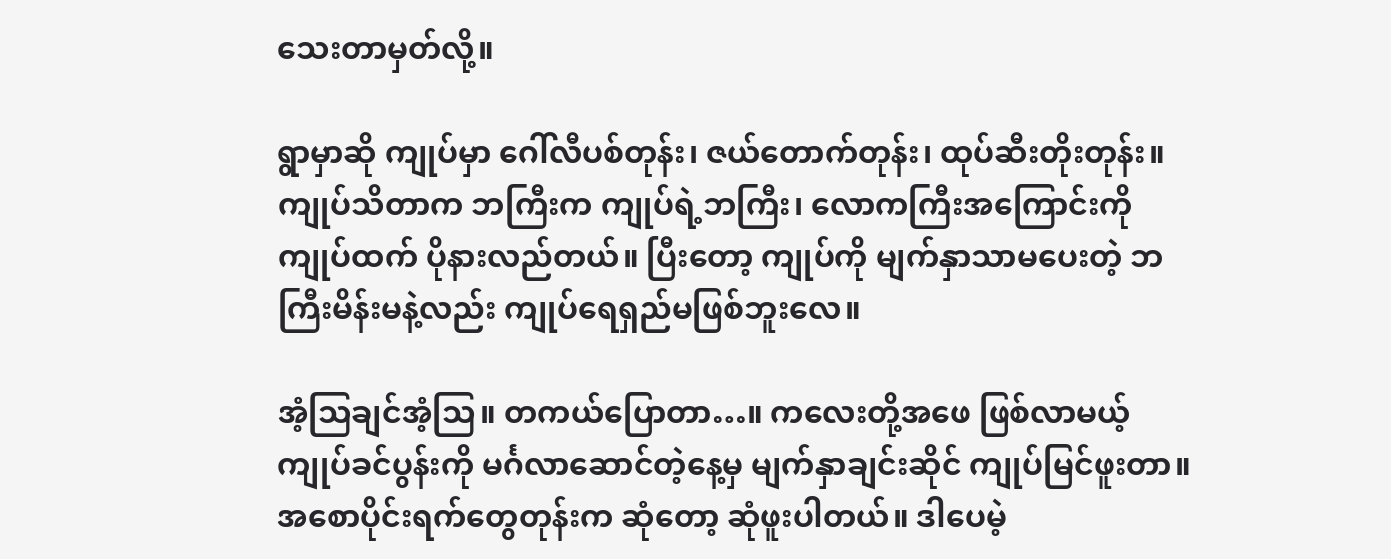သေးတာမှတ်လို့။

ရွာမှာဆို ကျုပ်မှာ ဂေါ်လီပစ်တုန်း၊ ဇယ်တောက်တုန်း၊ ထုပ်ဆီးတိုးတုန်း။ ကျုပ်သိတာက ဘကြီးက ကျုပ်ရဲ့ဘကြီး၊ လောကကြီးအကြောင်းကို ကျုပ်ထက် ပိုနားလည်တယ်။ ပြီးတော့ ကျုပ်ကို မျက်နှာသာမပေးတဲ့ ဘကြီးမိန်းမနဲ့လည်း ကျုပ်ရေရှည်မဖြစ်ဘူးလေ။

အံ့သြချင်အံ့သြ။ တကယ်ပြောတာ…။ ကလေးတို့အဖေ ဖြစ်လာမယ့် ကျုပ်ခင်ပွန်းကို မင်္ဂလာဆောင်တဲ့နေ့မှ မျက်နှာချင်းဆိုင် ကျုပ်မြင်ဖူးတာ။ အစောပိုင်းရက်တွေတုန်းက ဆုံတော့ ဆုံဖူးပါတယ်။ ဒါပေမဲ့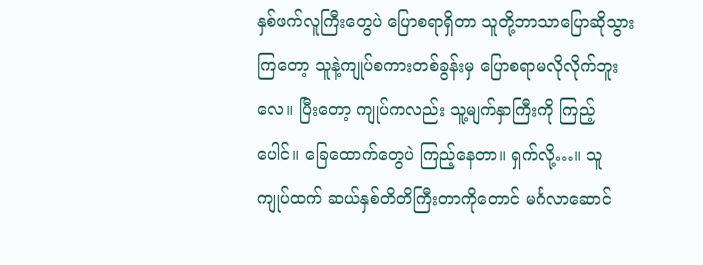နှစ်ဖက်လူကြီးတွေပဲ ပြောစရာရှိတာ သူတို့ဘာသာပြောဆိုသွားကြတော့ သူနဲ့ကျုပ်စကားတစ်ခွန်းမှ ပြောစရာမလိုလိုက်ဘူးလေ။ ပြီးတော့ ကျုပ်ကလည်း သူ့မျက်နှာကြီးကို ကြည့်ပေါင်။ ခြေထောက်တွေပဲ ကြည့်နေတာ။ ရှက်လို့…။ သူ ကျုပ်ထက် ဆယ်နှစ်တိတိကြီးတာကိုတောင် မင်္ဂလာဆောင်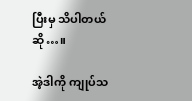ပြီးမှ သိပါတယ်ဆို…။

အဲ့ဒါကို ကျုပ်သ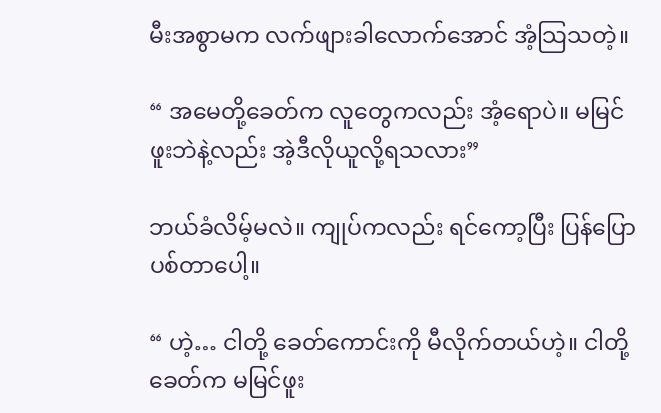မီးအစွာမက လက်ဖျားခါလောက်အောင် အံ့သြသတဲ့။

“ အမေတို့ခေတ်က လူတွေကလည်း အံ့ရောပဲ။ မမြင်ဖူးဘဲနဲ့လည်း အဲ့ဒီလိုယူလို့ရသလား”

ဘယ်ခံလိမ့်မလဲ။ ကျုပ်ကလည်း ရင်ကော့ပြီး ပြန်ပြောပစ်တာပေါ့။

“ ဟဲ့… ငါတို့ ခေတ်ကောင်းကို မီလိုက်တယ်ဟဲ့။ ငါတို့ခေတ်က မမြင်ဖူး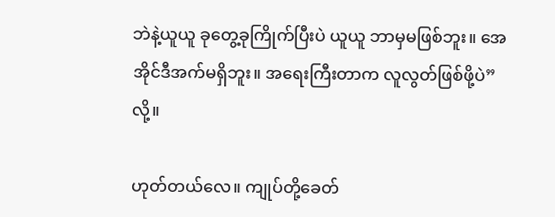ဘဲနဲ့ယူယူ ခုတွေ့ခုကြိုက်ပြီးပဲ ယူယူ ဘာမှမဖြစ်ဘူး။ အေအိုင်ဒီအက်မရှိဘူး။ အရေးကြီးတာက လူလွတ်ဖြစ်ဖို့ပဲ” လို့။

ဟုတ်တယ်လေ။ ကျုပ်တို့ခေတ်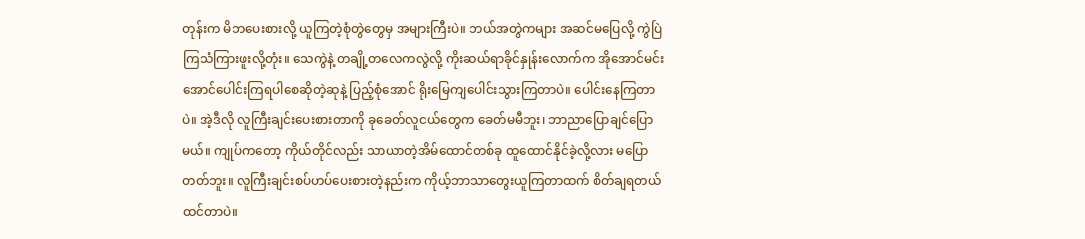တုန်းက မိဘပေးစားလို့ ယူကြတဲ့စုံတွဲတွေမှ အများကြီးပဲ။ ဘယ်အတွဲကများ အဆင်မပြေလို့ ကွဲပြဲကြသံကြားဖူးလို့တုံး။ သေကွဲနဲ့ တချို့တလေကလွဲလို့ ကိုးဆယ်ရာခိုင်နှုန်းလောက်က အိုအောင်မင်းအောင်ပေါင်းကြရပါစေဆိုတဲ့ဆုနဲ့ ပြည့်စုံအောင် ရိုးမြေကျပေါင်းသွားကြတာပဲ။ ပေါင်းနေကြတာပဲ။ အဲ့ဒီလို လူကြီးချင်းပေးစားတာကို ခုခေတ်လူငယ်တွေက ခေတ်မမီဘူး၊ ဘာညာပြောချင်ပြောမယ်။ ကျုပ်ကတော့ ကိုယ်တိုင်လည်း သာယာတဲ့အိမ်ထောင်တစ်ခု ထူထောင်နိုင်ခဲ့လို့လား မပြောတတ်ဘူး။ လူကြီးချင်းစပ်ဟပ်ပေးစားတဲ့နည်းက ကိုယ့်ဘာသာတွေးယူကြတာထက် စိတ်ချရတယ်ထင်တာပဲ။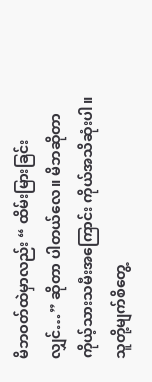မိဘဝတ်ထဲမှာလည်း “ ထိမ်းမြားခြင်းလျှင်…” ဆိုတာ ပါတယ်လေ။ မိဘဆိုတာ ကိုယ့်သားသမီးအကြောင်း ကိုယ်အသိဆုံးပါ။ သူတို့မျက်စိတွေ့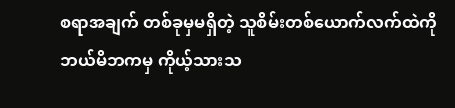စရာအချက် တစ်ခုမှမရှိတဲ့ သူစိမ်းတစ်ယောက်လက်ထဲကို ဘယ်မိဘကမှ ကိုယ့်သားသ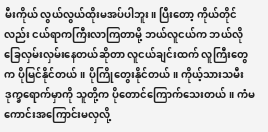မီးကိုယ် လွယ်လွယ်ထိုးမအပ်ပါဘူး။ ပြီးတော့ ကိုယ်တိုင်လည်း ငယ်ရာကကြီးလာကြတာမို့ ဘယ်လူငယ်က ဘယ်လိုခြေလှမ်းလှမ်းနေတယ်ဆိုတာ လူငယ်ချင်းထက် လူကြီးတွေက ပိုမြင်နိုင်တယ်။ ပိုကြိုတွေးနိုင်တယ်။ ကိုယ့်သားသမီး ဒုက္ခရောက်မှာကို သူတို့က ပိုတောင်ကြောက်သေးတယ်။ ကံမကောင်းအကြောင်းမလှလို့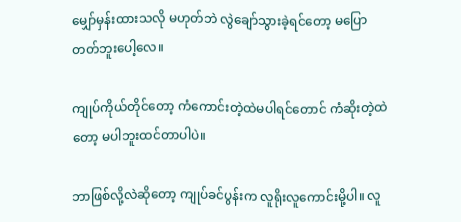မျှော်မှန်းထားသလို မဟုတ်ဘဲ လွဲချော်သွားခဲ့ရင်တော့ မပြောတတ်ဘူးပေါ့လေ။

ကျုပ်ကိုယ်တိုင်တော့ ကံကောင်းတဲ့ထဲမပါရင်တောင် ကံဆိုးတဲ့ထဲတော့ မပါဘူးထင်တာပါပဲ။

ဘာဖြစ်လို့လဲဆိုတော့ ကျုပ်ခင်ပွန်းက လူရိုးလူကောင်းမို့ပါ။ လူ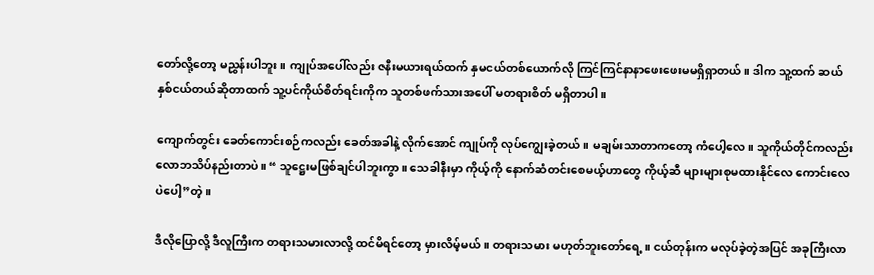တော်လို့တော့ မညွှန်းပါဘူး။ ကျုပ်အပေါ်လည်း ဇနီးမယားရယ်ထက် နှမငယ်တစ်ယောက်လို ကြင်ကြင်နာနာဖေးဖေးမမရှိရှာတယ်။ ဒါက သူ့ထက် ဆယ်နှစ်ငယ်တယ်ဆိုတာထက် သူ့ပင်ကိုယ်စိတ်ရင်းကိုက သူတစ်ဖက်သားအပေါ် မတရားစိတ် မရှိတာပါ။

ကျောက်တွင်း ခေတ်ကောင်းစဉ်ကလည်း ခေတ်အခါနဲ့ လိုက်အောင် ကျုပ်ကို လုပ်ကျွေးခဲ့တယ်။ မချမ်းသာတာကတော့ ကံပေါ့လေ။ သူကိုယ်တိုင်ကလည်း လောဘသိပ်နည်းတာပဲ။ “ သူဋ္ဌေးမဖြစ်ချင်ပါဘူးကွာ။ သေခါနီးမှာ ကိုယ့်ကို နောက်ဆံတင်းစေမယ့်ဟာတွေ ကိုယ့်ဆီ များများစုမထားနိုင်လေ ကောင်းလေပဲပေါ့”တဲ့။

ဒီလိုပြောလို့ ဒီလူကြီးက တရားသမားလာလို့ ထင်မိရင်တော့ မှားလိမ့်မယ်။ တရားသမား မဟုတ်ဘူးတော်ရေ့။ ငယ်တုန်းက မလုပ်ခဲ့တဲ့အပြင် အခုကြီးလာ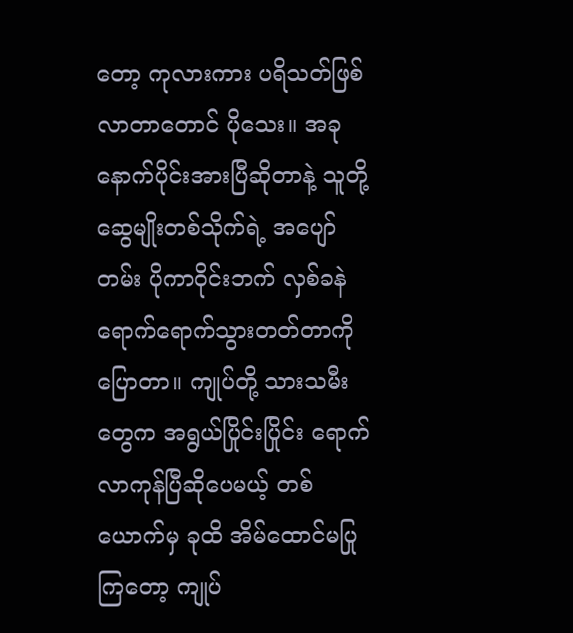တော့ ကုလားကား ပရိသတ်ဖြစ်လာတာတောင် ပိုသေး။ အခုနောက်ပိုင်းအားပြီဆိုတာနဲ့ သူတို့ဆွေမျိုးတစ်သိုက်ရဲ့ အပျော်တမ်း ပိုကာဝိုင်းဘက် လှစ်ခနဲ ရောက်ရောက်သွားတတ်တာကို ပြောတာ။ ကျုပ်တို့ သားသမီးတွေက အရွယ်ပြိုင်းပြိုင်း ရောက်လာကုန်ပြီဆိုပေမယ့် တစ်ယောက်မှ ခုထိ အိမ်ထောင်မပြုကြတော့ ကျုပ်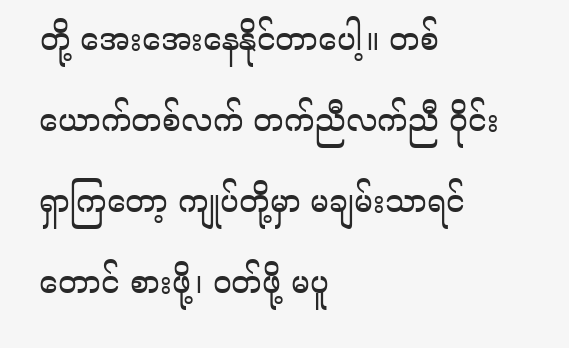တို့ အေးအေးနေနိုင်တာပေါ့။ တစ်ယောက်တစ်လက် တက်ညီလက်ညီ ဝိုင်းရှာကြတော့ ကျုပ်တို့မှာ မချမ်းသာရင်တောင် စားဖို့၊ ဝတ်ဖို့ မပူ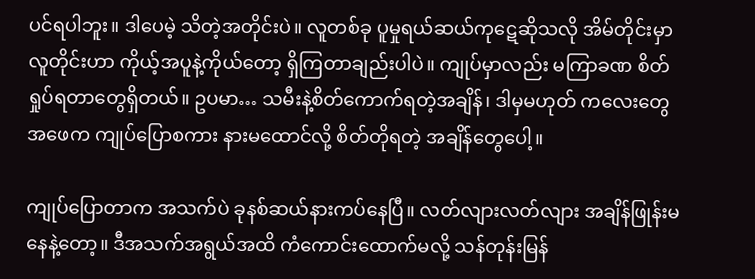ပင်ရပါဘူး။ ဒါပေမဲ့ သိတဲ့အတိုင်းပဲ။ လူတစ်ခု ပူမှုရယ်ဆယ်ကုဋေဆိုသလို အိမ်တိုင်းမှာ လူတိုင်းဟာ ကိုယ့်အပူနဲ့ကိုယ်တော့ ရှိကြတာချည်းပါပဲ။ ကျုပ်မှာလည်း မကြာခဏ စိတ်ရှုပ်ရတာတွေရှိတယ်။ ဥပမာ… သမီးနဲ့စိတ်ကောက်ရတဲ့အချိန်၊ ဒါမှမဟုတ် ကလေးတွေအဖေက ကျုပ်ပြောစကား နားမထောင်လို့ စိတ်တိုရတဲ့ အချိန်တွေပေါ့။

ကျုပ်ပြောတာက အသက်ပဲ ခုနစ်ဆယ်နားကပ်နေပြီ။ လတ်လျားလတ်လျား အချိန်ဖြုန်းမနေနဲ့တော့။ ဒီအသက်အရွယ်အထိ ကံကောင်းထောက်မလို့ သန်တုန်းမြန်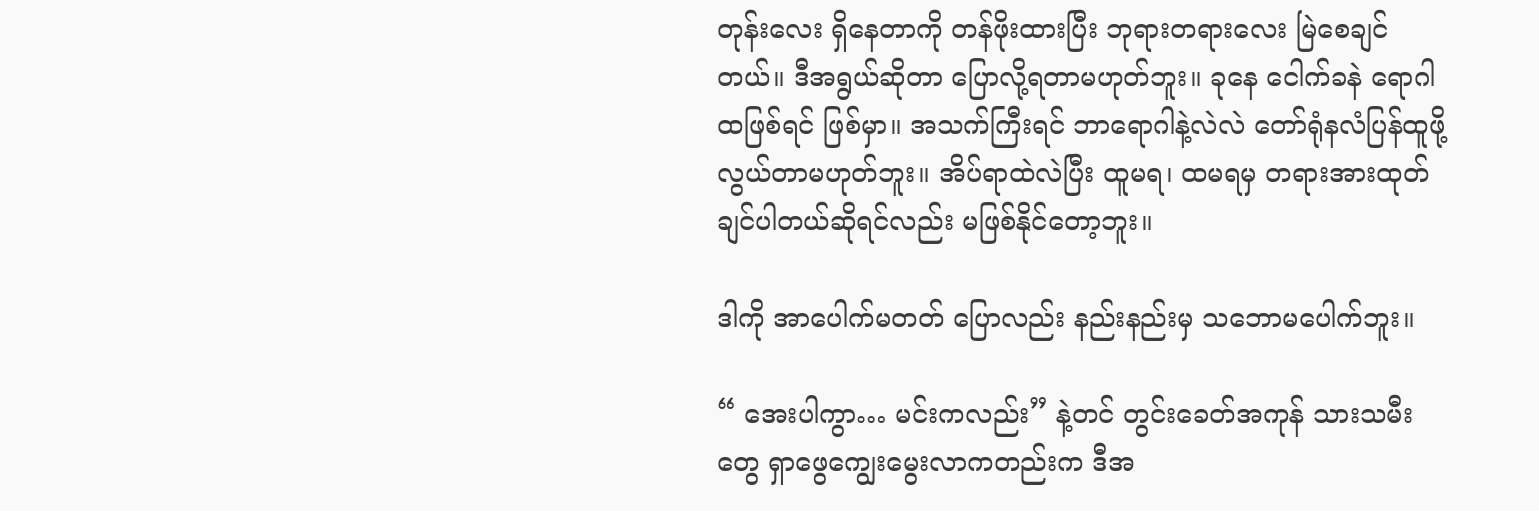တုန်းလေး ရှိနေတာကို တန်ဖိုးထားပြီး ဘုရားတရားလေး မြဲစေချင်တယ်။ ဒီအရွယ်ဆိုတာ ပြောလို့ရတာမဟုတ်ဘူး။ ခုနေ ငေါက်ခနဲ ရောဂါထဖြစ်ရင် ဖြစ်မှာ။ အသက်ကြီးရင် ဘာရောဂါနဲ့လဲလဲ တော်ရုံနလံပြန်ထူဖို့ လွယ်တာမဟုတ်ဘူး။ အိပ်ရာထဲလဲပြီး ထူမရ၊ ထမရမှ တရားအားထုတ်ချင်ပါတယ်ဆိုရင်လည်း မဖြစ်နိုင်တော့ဘူး။

ဒါကို အာပေါက်မတတ် ပြောလည်း နည်းနည်းမှ သဘောမပေါက်ဘူး။

“ အေးပါကွာ… မင်းကလည်း” နဲ့တင် တွင်းခေတ်အကုန် သားသမီးတွေ ရှာဖွေကျွေးမွေးလာကတည်းက ဒီအ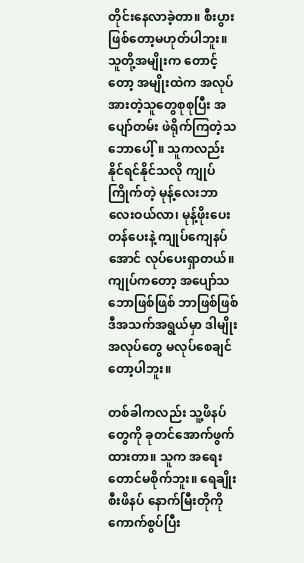တိုင်းနေလာခဲ့တာ။ စီးပွားဖြစ်တော့မဟုတ်ပါဘူး။ သူတို့အမျိုးက တောင့်တော့ အမျိုးထဲက အလုပ်အားတဲ့သူတွေစုစုပြီး အပျော်တမ်း ဖဲရိုက်ကြတဲ့သဘောပေါ့်။ သူကလည်း နိုင်ရင်နိုင်သလို ကျုပ်ကြိုက်တဲ့ မုန့်လေးဘာလေးဝယ်လာ၊ မုန့်ဖိုးပေးတန်ပေးနဲ့ ကျုပ်ကျေနပ်အောင် လုပ်ပေးရှာတယ်။ ကျုပ်ကတော့ အပျော်သဘောဖြစ်ဖြစ် ဘာဖြစ်ဖြစ် ဒီအသက်အရွယ်မှာ ဒါမျိုးအလုပ်တွေ မလုပ်စေချင်တော့ပါဘူး။

တစ်ခါကလည်း သူ့ဖိနပ်တွေကို ခုတင်အောက်ဖွက်ထားတာ။ သူက အရေးတောင်မစိုက်ဘူး။ ရေချိုးစီးဖိနပ် နောက်မြီးတိုကို ကောက်စွပ်ပြီး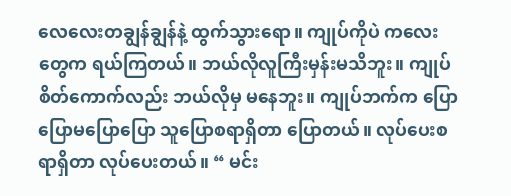လေလေးတချွန်ချွန်နဲ့ ထွက်သွားရော။ ကျုပ်ကိုပဲ ကလေးတွေက ရယ်ကြတယ်။ ဘယ်လိုလူကြီးမှန်းမသိဘူး။ ကျုပ်စိတ်ကောက်လည်း ဘယ်လိုမှ မနေဘူး။ ကျုပ်ဘက်က ပြောပြောမပြောပြော သူပြောစရာရှိတာ ပြောတယ်။ လုပ်ပေးစရာရှိတာ လုပ်ပေးတယ်။ “ မင်း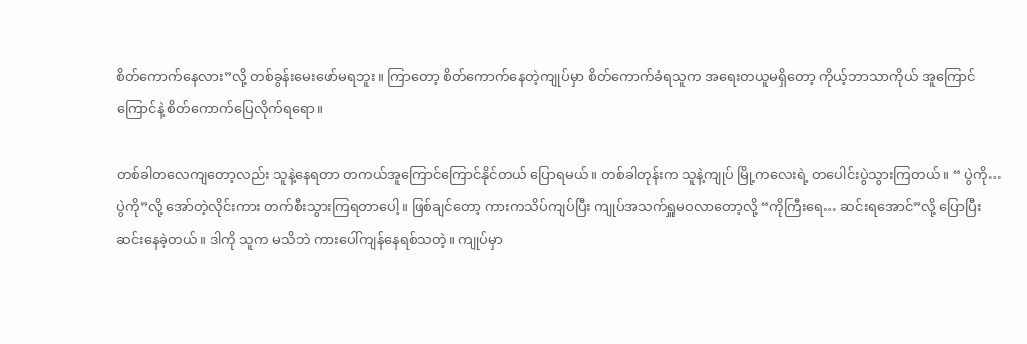စိတ်ကောက်နေလား”လို့ တစ်ခွန်းမေးဖော်မရဘူး။ ကြာတော့ စိတ်ကောက်နေတဲ့ကျုပ်မှာ စိတ်ကောက်ခံရသူက အရေးတယူမရှိတော့ ကိုယ့်ဘာသာကိုယ် အူကြောင်ကြောင်နဲ့ စိတ်ကောက်ပြေလိုက်ရရော။

တစ်ခါတလေကျတော့လည်း သူနဲ့နေရတာ တကယ်အူကြောင်ကြောင်နိုင်တယ် ပြောရမယ်။ တစ်ခါတုန်းက သူနဲ့ကျုပ် မြို့ကလေးရဲ့ တပေါင်းပွဲသွားကြတယ်။ “ ပွဲကို… ပွဲကို”လို့ အော်တဲ့လိုင်းကား တက်စီးသွားကြရတာပေါ့။ ဖြစ်ချင်တော့ ကားကသိပ်ကျပ်ပြီး ကျုပ်အသက်ရှူမဝလာတော့လို့ “ကိုကြီးရေ… ဆင်းရအောင်”လို့ ပြောပြီး ဆင်းနေခဲ့တယ်။ ဒါကို သူက မသိဘဲ ကားပေါ်ကျန်နေရစ်သတဲ့။ ကျုပ်မှာ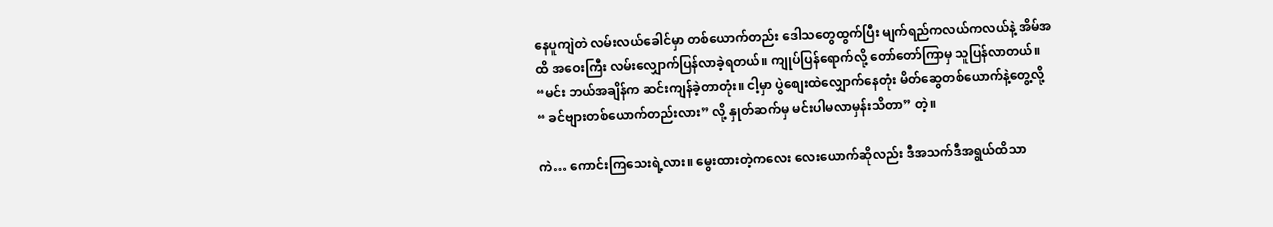နေပူကျဲတဲ လမ်းလယ်ခေါင်မှာ တစ်ယောက်တည်း ဒေါသတွေထွက်ပြီး မျက်ရည်ကလယ်ကလယ်နဲ့ အိမ်အထိ အဝေးကြီး လမ်းလျှောက်ပြန်လာခဲ့ရတယ်။ ကျုပ်ပြန်ရောက်လို့ တော်တော်ကြာမှ သူပြန်လာတယ်။ “မင်း ဘယ်အချိန်က ဆင်းကျန်ခဲ့တာတုံး။ ငါ့မှာ ပွဲစျေးထဲလျှောက်နေတုံး မိတ်ဆွေတစ်ယောက်နဲ့တွေ့လို့ “ ခင်ဗျားတစ်ယောက်တည်းလား” လို့ နှုတ်ဆက်မှ မင်းပါမလာမှန်းသိတာ” တဲ့။

ကဲ… ကောင်းကြသေးရဲ့လား။ မွေးထားတဲ့ကလေး လေးယောက်ဆိုလည်း ဒီအသက်ဒီအရွယ်ထိသာ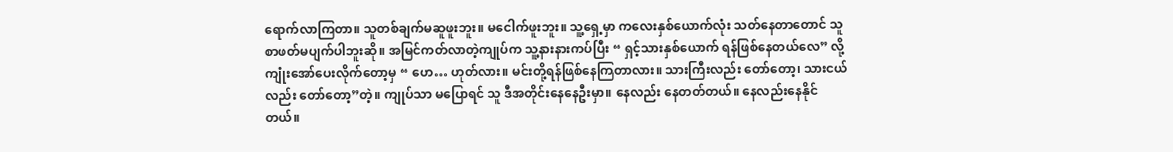ရောက်လာကြတာ။ သူတစ်ချက်မဆူဖူးဘူး။ မငေါက်ဖူးဘူး။ သူ့ရှေ့မှာ ကလေးနှစ်ယောက်လုံး သတ်နေတာတောင် သူ စာဖတ်မပျက်ပါဘူးဆို။ အမြင်ကတ်လာတဲ့ကျုပ်က သူ့နားနားကပ်ပြီး “ ရှင့်သားနှစ်ယောက် ရန်ဖြစ်နေတယ်လေ” လို့ ကျုံးအော်ပေးလိုက်တော့မှ “ ဟေ… ဟုတ်လား။ မင်းတို့ရန်ဖြစ်နေကြတာလား။ သားကြီးလည်း တော်တော့၊ သားငယ်လည်း တော်တော့”တဲ့။ ကျုပ်သာ မပြောရင် သူ ဒီအတိုင်းနေနေဦးမှာ။ နေလည်း နေတတ်တယ်။ နေလည်းနေနိုင်တယ်။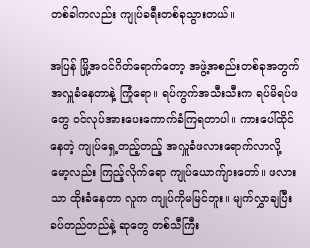တစ်ခါကလည်း ကျုပ်ခရီးတစ်ခုသွားတယ်။

အပြန် မြို့အဝင်ဂိတ်ရောက်တော့ အဖွဲ့အစည်းတစ်ခုအတွက် အလှူခံနေတာနဲ့ ကြုံရော။ ရပ်ကွက်အသီးသီးက ရပ်မိရပ်ဖတွေ ဝင်လုပ်အားပေးကောက်ခံကြရတာပါ။ ကားပေါ်ထိုင်နေတဲ့ ကျုပ်ရှေ့တည့်တည့် အလှူခံဖလားရောက်လာလို့ မော့လည်း ကြည့်လိုက်ရော ကျုပ်ယောက်ျားတော်။ ဖလားသာ ထိုးခံနေတာ လူက ကျုပ်ကိုမမြင်ဘူး။ မျက်လွှာချပြီး ခပ်တည်တည်နဲ့ ဆုတွေ တစ်သီကြီး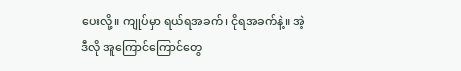ပေးလို့။ ကျုပ်မှာ ရယ်ရအခက်၊ ငိုရအခက်နဲ့။ အဲ့ဒီလို အူကြောင်ကြောင်တွေ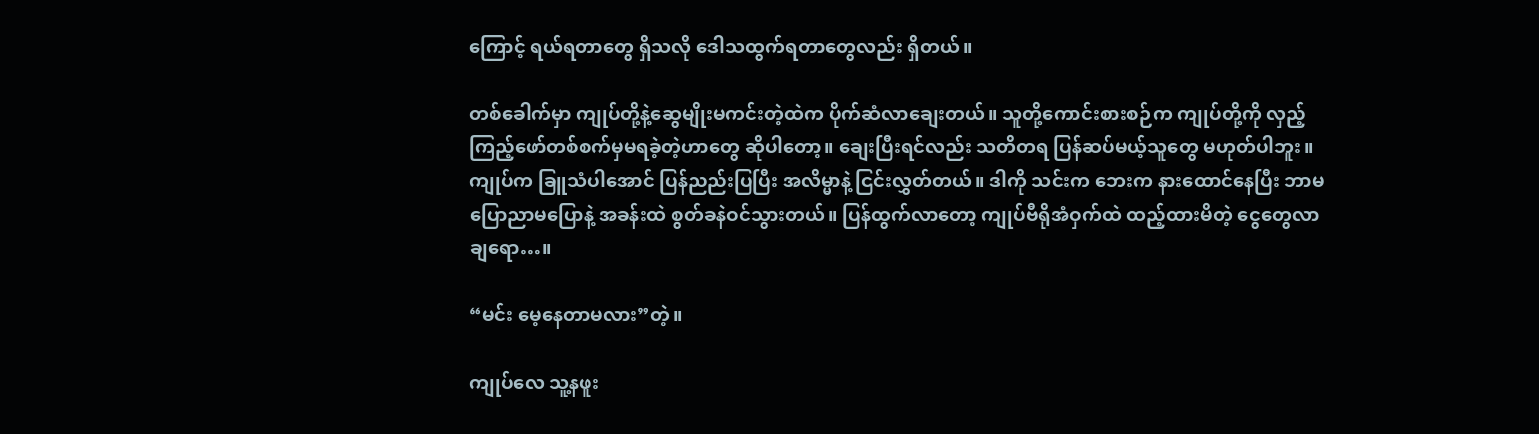ကြောင့် ရယ်ရတာတွေ ရှိသလို ဒေါသထွက်ရတာတွေလည်း ရှိတယ်။

တစ်ခေါက်မှာ ကျုပ်တို့နဲ့ဆွေမျိုးမကင်းတဲ့ထဲက ပိုက်ဆံလာချေးတယ်။ သူတို့ကောင်းစားစဉ်က ကျုပ်တို့ကို လှည့်ကြည့်ဖော်တစ်စက်မှမရခဲ့တဲ့ဟာတွေ ဆိုပါတော့။ ချေးပြီးရင်လည်း သတိတရ ပြန်ဆပ်မယ့်သူတွေ မဟုတ်ပါဘူး။ ကျုပ်က ခြူသံပါအောင် ပြန်ညည်းပြပြီး အလိမ္မာနဲ့ ငြင်းလွှတ်တယ်။ ဒါကို သင်းက ဘေးက နားထောင်နေပြီး ဘာမပြောညာမပြောနဲ့ အခန်းထဲ စွတ်ခနဲဝင်သွားတယ်။ ပြန်ထွက်လာတော့ ကျုပ်ဗီရိုအံဝှက်ထဲ ထည့်ထားမိတဲ့ ငွေတွေလာချရော…။

“မင်း မေ့နေတာမလား”တဲ့။

ကျုပ်လေ သူ့နဖူး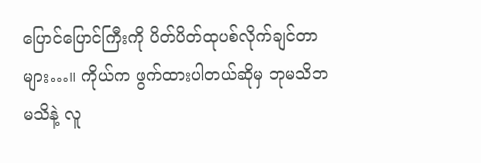ပြောင်ပြောင်ကြီးကို ပိတ်ပိတ်ထုပစ်လိုက်ချင်တာများ…။ ကိုယ်က ဖွက်ထားပါတယ်ဆိုမှ ဘုမသိဘမသိနဲ့ လူ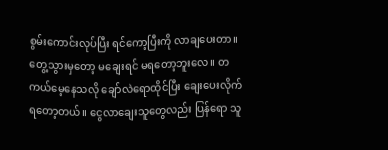စွမ်းကောင်းလုပ်ပြီး ရင်ကော့ပြီးကို လာချပေးတာ။ တွေ့သွားမှတော့ မချေးရင် မရတော့ဘူးလေ။ တကယ်မေ့နေသလို ချော်လဲရောထိုင်ပြီး ချေးပေးလိုက်ရတော့တယ်။ ငွေလာချေးသူတွေလည်း ပြန်ရော သူ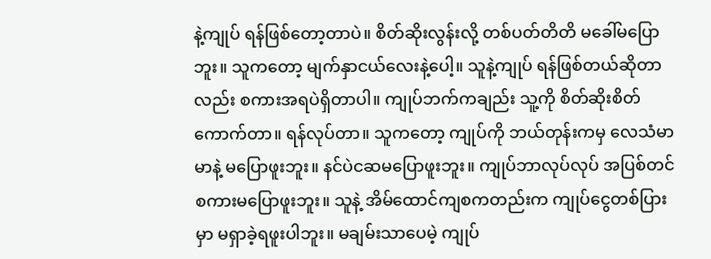နဲ့ကျုပ် ရန်ဖြစ်တော့တာပဲ။ စိတ်ဆိုးလွန်းလို့ တစ်ပတ်တိတိ မခေါ်မပြောဘူး။ သူကတော့ မျက်နှာငယ်လေးနဲ့ပေါ့။ သူနဲ့ကျုပ် ရန်ဖြစ်တယ်ဆိုတာလည်း စကားအရပဲရှိတာပါ။ ကျုပ်ဘက်ကချည်း သူ့ကို စိတ်ဆိုးစိတ်ကောက်တာ။ ရန်လုပ်တာ။ သူကတော့ ကျုပ်ကို ဘယ်တုန်းကမှ လေသံမာမာနဲ့ မပြောဖူးဘူး။ နင်ပဲငဆမပြောဖူးဘူး။ ကျုပ်ဘာလုပ်လုပ် အပြစ်တင်စကားမပြောဖူးဘူး။ သူနဲ့ အိမ်ထောင်ကျစကတည်းက ကျုပ်ငွေတစ်ပြားမှာ မရှာခဲ့ရဖူးပါဘူး။ မချမ်းသာပေမဲ့ ကျုပ်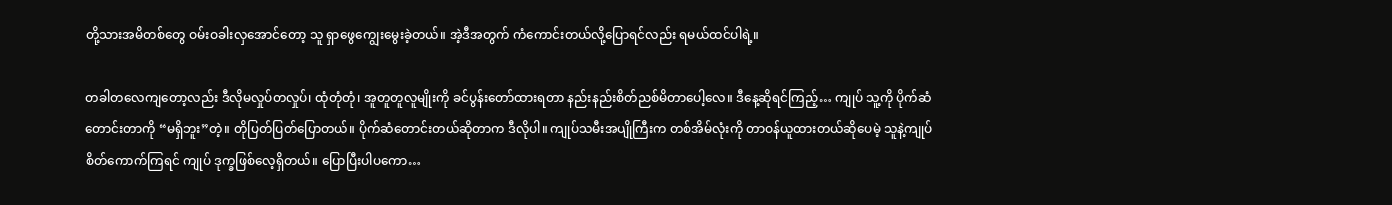တို့သားအမိတစ်တွေ ဝမ်းဝခါးလှအောင်တော့ သူ ရှာဖွေကျွေးမွေးခဲ့တယ်။ အဲ့ဒီအတွက် ကံကောင်းတယ်လို့ပြောရင်လည်း ရမယ်ထင်ပါရဲ့။

တခါတလေကျတော့လည်း ဒီလိုမလှုပ်တလှုပ်၊ ထုံတုံတုံ၊ အူတူတူလူမျိုးကို ခင်ပွန်းတော်ထားရတာ နည်းနည်းစိတ်ညစ်မိတာပေါ့လေ။ ဒီနေ့ဆိုရင်ကြည့်… ကျုပ် သူ့ကို ပိုက်ဆံတောင်းတာကို “မရှိဘူး”တဲ့။ တိုပြတ်ပြတ်ပြောတယ်။ ပိုက်ဆံတောင်းတယ်ဆိုတာက ဒီလိုပါ။ ကျုပ်သမီးအပျိုကြီးက တစ်အိမ်လုံးကို တာဝန်ယူထားတယ်ဆိုပေမဲ့ သူနဲ့ကျုပ်စိတ်ကောက်ကြရင် ကျုပ် ဒုက္ခဖြစ်လေ့ရှိတယ်။ ပြောပြီးပါပကော…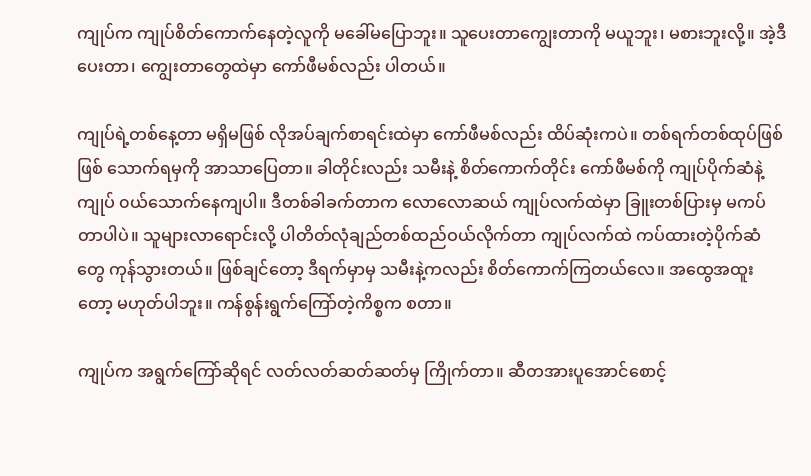ကျုပ်က ကျုပ်စိတ်ကောက်နေတဲ့လူကို မခေါ်မပြောဘူး။ သူပေးတာကျွေးတာကို မယူဘူး၊ မစားဘူးလို့။ အဲ့ဒီပေးတာ၊ ကျွေးတာတွေထဲမှာ ကော်ဖီမစ်လည်း ပါတယ်။

ကျုပ်ရဲ့တစ်နေ့တာ မရှိမဖြစ် လိုအပ်ချက်စာရင်းထဲမှာ ကော်ဖီမစ်လည်း ထိပ်ဆုံးကပဲ။ တစ်ရက်တစ်ထုပ်ဖြစ်ဖြစ် သောက်ရမှကို အာသာပြေတာ။ ခါတိုင်းလည်း သမီးနဲ့ စိတ်ကောက်တိုင်း ကော်ဖီမစ်ကို ကျုပ်ပိုက်ဆံနဲ့ကျုပ် ၀ယ်သောက်နေကျပါ။ ဒီတစ်ခါခက်တာက လောလောဆယ် ကျုပ်လက်ထဲမှာ ခြူးတစ်ပြားမှ မကပ်တာပါပဲ။ သူများလာရောင်းလို့ ပါတိတ်လုံချည်တစ်ထည်ဝယ်လိုက်တာ ကျုပ်လက်ထဲ ကပ်ထားတဲ့ပိုက်ဆံတွေ ကုန်သွားတယ်။ ဖြစ်ချင်တော့ ဒီရက်မှာမှ သမီးနဲ့ကလည်း စိတ်ကောက်ကြတယ်လေ။ အထွေအထူးတော့ မဟုတ်ပါဘူး။ ကန်စွန်းရွက်ကြော်တဲ့ကိစ္စက စတာ။

ကျုပ်က အရွက်ကြော်ဆိုရင် လတ်လတ်ဆတ်ဆတ်မှ ကြိုက်တာ။ ဆီတအားပူအောင်စောင့်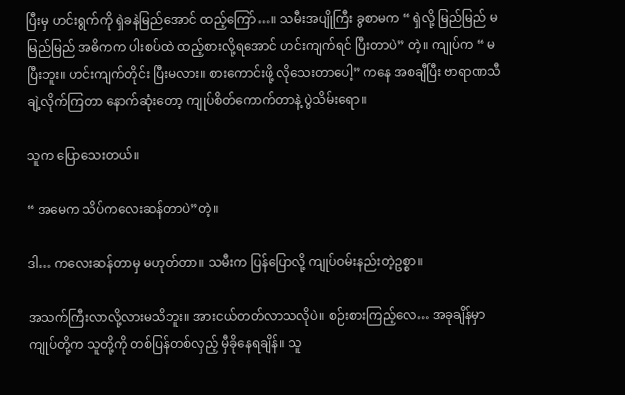ပြီးမှ ဟင်းရွက်ကို ရှဲခနဲမြည်အောင် ထည့်ကြော်…။ သမီးအပျိုကြီး ခွစာမက “ ရှဲလို့ မြည်မြည် မမြည်မြည် အဓိကက ပါးစပ်ထဲ ထည့်စားလို့ရအောင် ဟင်းကျက်ရင် ပြီးတာပဲ” တဲ့။ ကျုပ်က “ မပြီးဘူး။ ဟင်းကျက်တိုင်း ပြီးမလား။ စားကောင်းဖို့ လိုသေးတာပေါ့” ကနေ အစချီပြီး ဗာရာဏသီချဲ့လိုက်ကြတာ နောက်ဆုံးတော့ ကျုပ်စိတ်ကောက်တာနဲ့ ပွဲသိမ်းရော။

သူက ပြောသေးတယ်။

“ အမေက သိပ်ကလေးဆန်တာပဲ”တဲ့။

ဒါ… ကလေးဆန်တာမှ မဟုတ်တာ။ သမီးက ပြန်ပြောလို့ ကျုပ်ဝမ်းနည်းတဲ့ဥစ္စာ။

အသက်ကြီးလာလို့လားမသိဘူး။ အားငယ်တတ်လာသလိုပဲ။ စဉ်းစားကြည့်လေ… အခုချိန်မှာ ကျုပ်တို့က သူတို့ကို တစ်ပြန်တစ်လှည့် မှီခိုနေရချိန်။ သူ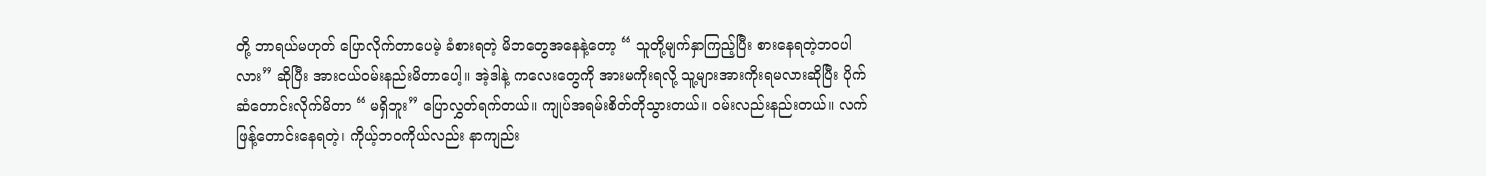တို့ ဘာရယ်မဟုတ် ပြောလိုက်တာပေမဲ့ ခံစားရတဲ့ မိဘတွေအနေနဲ့တော့ “ သူတို့မျက်နှာကြည့်ပြီး စားနေရတဲ့ဘဝပါလား” ဆိုပြီး အားငယ်ဝမ်းနည်းမိတာပေါ့။ အဲ့ဒါနဲ့ ကလေးတွေကို အားမကိုးရလို့ သူ့များအားကိုးရမလားဆိုပြီး ပိုက်ဆံတောင်းလိုက်မိတာ “ မရှိဘူး” ပြောလွှတ်ရက်တယ်။ ကျုပ်အရမ်းစိတ်တိုသွားတယ်။ ဝမ်းလည်းနည်းတယ်။ လက်ဖြန့်တောင်းနေရတဲ့၊ ကိုယ့်ဘဝကိုယ်လည်း နာကျည်း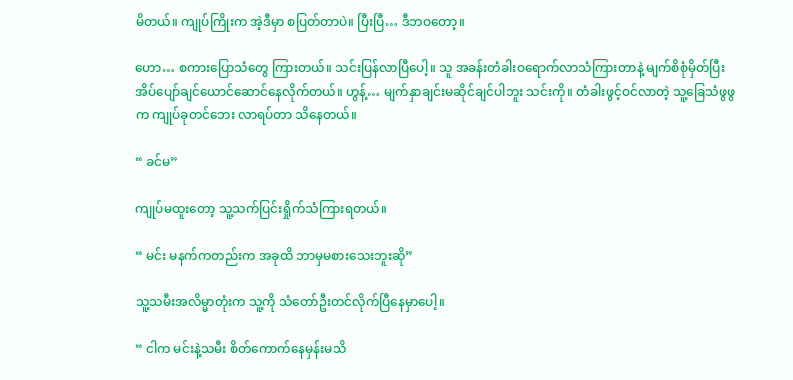မိတယ်။ ကျုပ်ကြိုးက အဲ့ဒီမှာ စပြတ်တာပဲ။ ပြီးပြီ… ဒီဘဝတော့။

ဟော… စကားပြောသံတွေ ကြားတယ်။ သင်းပြန်လာပြီပေါ့။ သူ အခန်းတံခါးဝရောက်လာသံကြားတာနဲ့ မျက်စိစုံမှိတ်ပြီး အိပ်ပျော်ချင်ယောင်ဆောင်နေလိုက်တယ်။ ဟွန့်… မျက်နှာချင်းမဆိုင်ချင်ပါဘူး သင်းကို။ တံခါးဖွင့်ဝင်လာတဲ့ သူ့ခြေသံဖွဖွက ကျုပ်ခုတင်ဘေး လာရပ်တာ သိနေတယ်။

“ ခင်မ”

ကျုပ်မထူးတော့ သူ့သက်ပြင်းရှိုက်သံကြားရတယ်။

“ မင်း မနက်ကတည်းက အခုထိ ဘာမှမစားသေးဘူးဆို”

သူ့သမီးအလိမ္မာတုံးက သူ့ကို သံတော်ဦးတင်လိုက်ပြီနေမှာပေါ့။

“ ငါက မင်းနဲ့သမီး စိတ်ကောက်နေမှန်းမသိ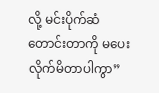လို့ မင်းပိုက်ဆံတောင်းတာကို မပေးလိုက်မိတာပါကွာ”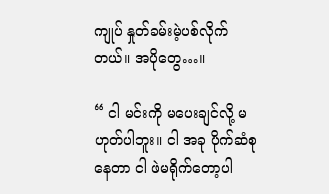ကျုပ် နှုတ်ခမ်းမဲ့ပစ်လိုက်တယ်။ အပိုတွေ…။

“ ငါ မင်းကို မပေးချင်လို့ မဟုတ်ပါဘူး။ ငါ အခု ပိုက်ဆံစုနေတာ ငါ ဖဲမရိုက်တော့ပါ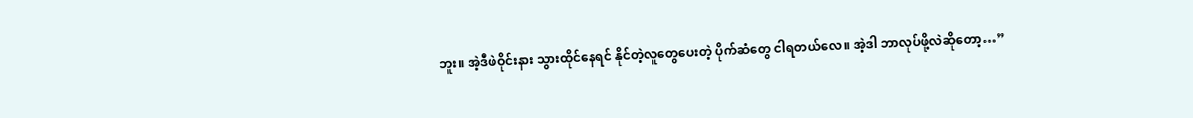ဘူး။ အဲ့ဒီဖဲဝိုင်းနား သွားထိုင်နေရင် နိုင်တဲ့လူတွေပေးတဲ့ ပိုက်ဆံတွေ ငါရတယ်လေ။ အဲ့ဒါ ဘာလုပ်ဖို့လဲဆိုတော့…”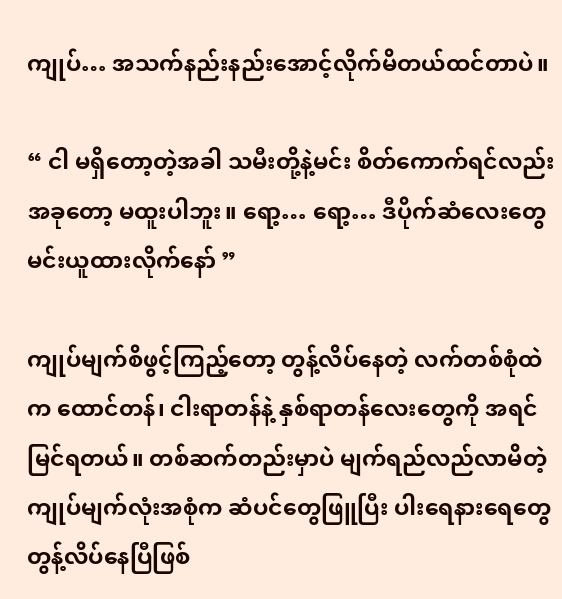ကျုပ်… အသက်နည်းနည်းအောင့်လိုက်မိတယ်ထင်တာပဲ။

“ ငါ မရှိတော့တဲ့အခါ သမီးတို့နဲ့မင်း စိတ်ကောက်ရင်လည်း အခုတော့ မထူးပါဘူး။ ရော့… ရော့… ဒီပိုက်ဆံလေးတွေ မင်းယူထားလိုက်နော် ”

ကျုပ်မျက်စိဖွင့်ကြည့်တော့ တွန့်လိပ်နေတဲ့ လက်တစ်စုံထဲက ထောင်တန်၊ ငါးရာတန်နဲ့ နှစ်ရာတန်လေးတွေကို အရင်မြင်ရတယ်။ တစ်ဆက်တည်းမှာပဲ မျက်ရည်လည်လာမိတဲ့ ကျုပ်မျက်လုံးအစုံက ဆံပင်တွေဖြူပြီး ပါးရေနားရေတွေ တွန့်လိပ်နေပြီဖြစ်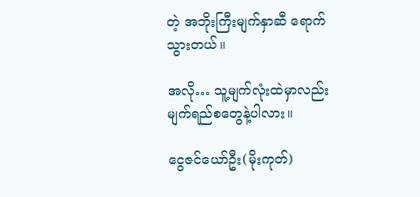တဲ့ အဘိုးကြီးမျက်နှာဆီ ရောက်သွားတယ်။

အလို… သူ့မျက်လုံးထဲမှာလည်း မျက်ရည်စတွေနဲ့ပါလား။

ငွေဇင်ယော်ဦး(မိုးကုတ်)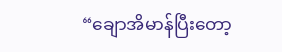“ချောအိမာန်ပြီးတော့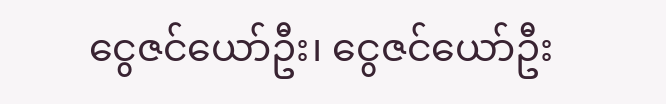ငွေဇင်ယော်ဦး၊ ငွေဇင်ယော်ဦး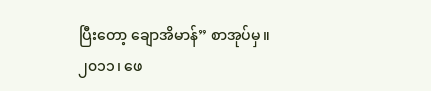ပြီးတော့ ချောအိမာန်” စာအုပ်မှ။
၂၀၁၁၊ ဖေ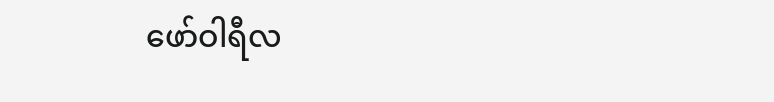ဖော်ဝါရီလ